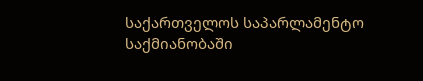საქართველოს საპარლამენტო საქმიანობაში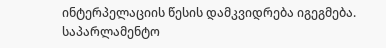ინტერპელაციის წესის დამკვიდრება იგეგმება. საპარლამენტო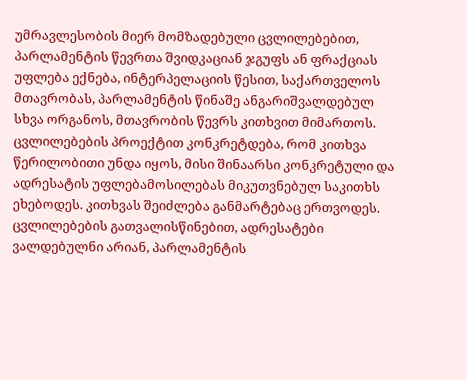უმრავლესობის მიერ მომზადებული ცვლილებებით, პარლამენტის წევრთა შვიდკაციან ჯგუფს ან ფრაქციას უფლება ექნება, ინტერპელაციის წესით, საქართველოს მთავრობას, პარლამენტის წინაშე ანგარიშვალდებულ სხვა ორგანოს, მთავრობის წევრს კითხვით მიმართოს.
ცვლილებების პროექტით კონკრეტდება, რომ კითხვა წერილობითი უნდა იყოს, მისი შინაარსი კონკრეტული და ადრესატის უფლებამოსილებას მიკუთვნებულ საკითხს ეხებოდეს. კითხვას შეიძლება განმარტებაც ერთვოდეს.
ცვლილებების გათვალისწინებით, ადრესატები ვალდებულნი არიან, პარლამენტის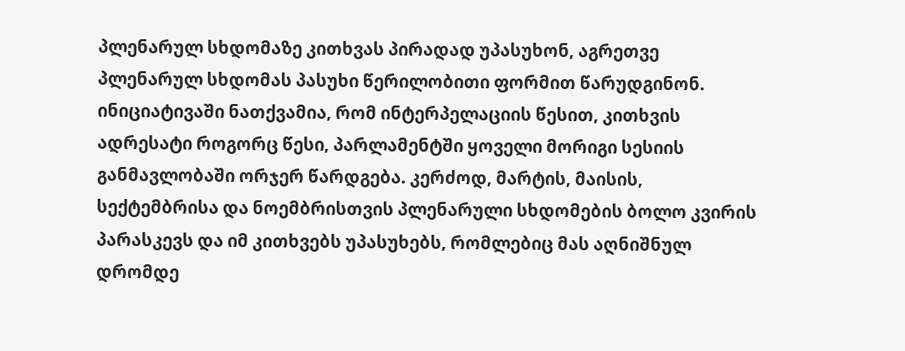პლენარულ სხდომაზე კითხვას პირადად უპასუხონ, აგრეთვე პლენარულ სხდომას პასუხი წერილობითი ფორმით წარუდგინონ.
ინიციატივაში ნათქვამია, რომ ინტერპელაციის წესით, კითხვის ადრესატი როგორც წესი, პარლამენტში ყოველი მორიგი სესიის განმავლობაში ორჯერ წარდგება. კერძოდ, მარტის, მაისის, სექტემბრისა და ნოემბრისთვის პლენარული სხდომების ბოლო კვირის პარასკევს და იმ კითხვებს უპასუხებს, რომლებიც მას აღნიშნულ დრომდე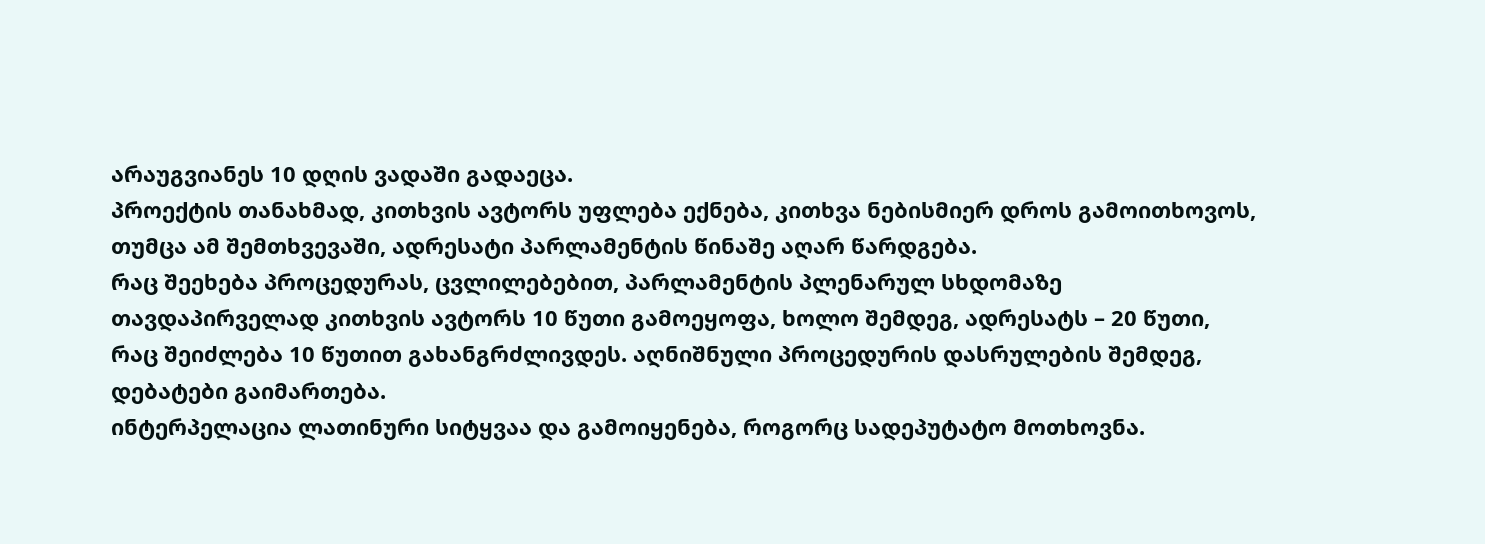არაუგვიანეს 10 დღის ვადაში გადაეცა.
პროექტის თანახმად, კითხვის ავტორს უფლება ექნება, კითხვა ნებისმიერ დროს გამოითხოვოს, თუმცა ამ შემთხვევაში, ადრესატი პარლამენტის წინაშე აღარ წარდგება.
რაც შეეხება პროცედურას, ცვლილებებით, პარლამენტის პლენარულ სხდომაზე თავდაპირველად კითხვის ავტორს 10 წუთი გამოეყოფა, ხოლო შემდეგ, ადრესატს – 20 წუთი, რაც შეიძლება 10 წუთით გახანგრძლივდეს. აღნიშნული პროცედურის დასრულების შემდეგ, დებატები გაიმართება.
ინტერპელაცია ლათინური სიტყვაა და გამოიყენება, როგორც სადეპუტატო მოთხოვნა.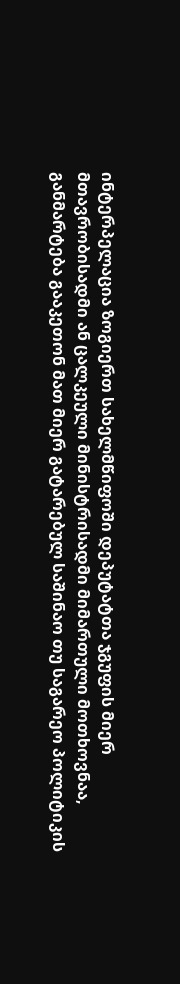ინტერპელაცია ზოგიერთ სახელმწიფოში დეპუტატთა ჯგუფის მიერ მთავრობისადმი ან ცალკეული მინისტრისადმი მიმართული მოთხოვნაა, განმარტება გააკეთონ მათ მიერ გატარებულ საშინაო თუ საგარეო პოლიტიკის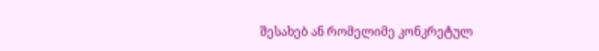შესახებ ან რომელიმე კონკრეტულ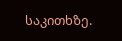საკითხზე.